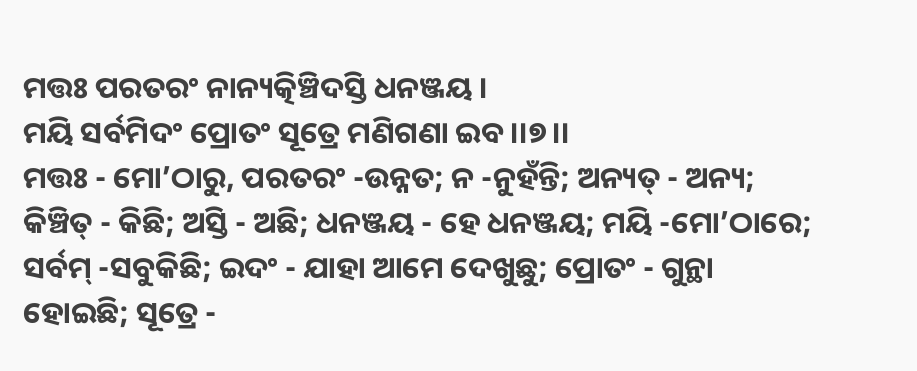ମତ୍ତଃ ପରତରଂ ନାନ୍ୟତ୍କିଞ୍ଚିଦସ୍ତି ଧନଞ୍ଜୟ ।
ମୟି ସର୍ବମିଦଂ ପ୍ରୋତଂ ସୂତ୍ରେ ମଣିଗଣା ଇବ ।।୭।।
ମତ୍ତଃ - ମୋ’ଠାରୁ, ପରତରଂ -ଉନ୍ନତ; ନ -ନୁହଁନ୍ତି; ଅନ୍ୟତ୍ - ଅନ୍ୟ; କିଞ୍ଚିତ୍ - କିଛି; ଅସ୍ତି - ଅଛି; ଧନଞ୍ଜୟ - ହେ ଧନଞ୍ଜୟ; ମୟି -ମୋ’ଠାରେ; ସର୍ବମ୍ -ସବୁକିଛି; ଇଦଂ - ଯାହା ଆମେ ଦେଖୁଛୁ; ପ୍ରୋତଂ - ଗୁନ୍ଥା ହୋଇଛି; ସୂତ୍ରେ -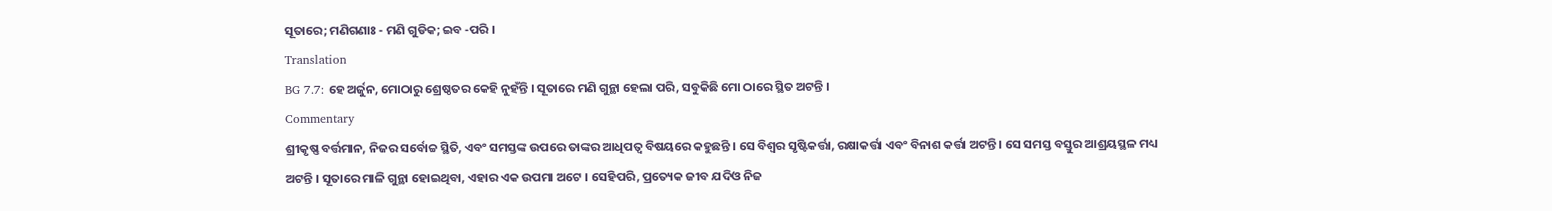ସୂତାରେ; ମଣିଗଣାଃ - ମଣି ଗୁଡିକ; ଇବ -ପରି ।
Translation
BG 7.7: ହେ ଅର୍ଜୁନ, ମୋଠାରୁ ଶ୍ରେଷ୍ଠତର କେହି ନୁହଁନ୍ତି । ସୂତାରେ ମଣି ଗୁନ୍ଥା ହେଲା ପରି, ସବୁକିଛି ମୋ ଠାରେ ସ୍ଥିତ ଅଟନ୍ତି ।
Commentary
ଶ୍ରୀକୃଷ୍ଣ ବର୍ତ୍ତମାନ, ନିଜର ସର୍ବୋଚ୍ଚ ସ୍ଥିତି, ଏବଂ ସମସ୍ତଙ୍କ ଉପରେ ତାଙ୍କର ଆଧିପତ୍ୱ ବିଷୟରେ କହୁଛନ୍ତି । ସେ ବିଶ୍ୱର ସୃଷ୍ଟିକର୍ତ୍ତା, ରକ୍ଷାକର୍ତ୍ତା ଏବଂ ବିନାଶ କର୍ତ୍ତା ଅଟନ୍ତି । ସେ ସମସ୍ତ ବସ୍ତୁର ଆଶ୍ରୟସ୍ଥଳ ମଧ୍ୟ ଅଟନ୍ତି । ସୂତାରେ ମାଳି ଗୁନ୍ଥା ହୋଇଥିବା, ଏହାର ଏକ ଉପମା ଅଟେ । ସେହିପରି, ପ୍ରତ୍ୟେକ ଜୀବ ଯଦିଓ ନିଜ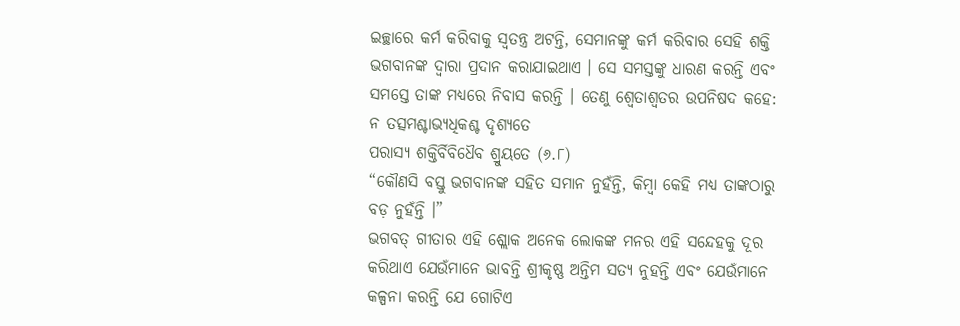ଇଚ୍ଛାରେ କର୍ମ କରିବାକୁ ସ୍ୱତନ୍ତ୍ର ଅଟନ୍ତି, ସେମାନଙ୍କୁ କର୍ମ କରିବାର ସେହି ଶକ୍ତି ଭଗବାନଙ୍କ ଦ୍ୱାରା ପ୍ରଦାନ କରାଯାଇଥାଏ । ସେ ସମସ୍ତଙ୍କୁ ଧାରଣ କରନ୍ତି ଏବଂ ସମସ୍ତେ ତାଙ୍କ ମଧ୍ୟରେ ନିବାସ କରନ୍ତି । ତେଣୁ ଶ୍ୱେତାଶ୍ୱତର ଉପନିଷଦ କହେ:
ନ ତତ୍ସମଶ୍ଚାଭ୍ୟଧିକଶ୍ଚ ଦୃଶ୍ୟତେ
ପରାସ୍ୟ ଶକ୍ତିର୍ବିବିଧୈବ ଶ୍ରୁୟତେ (୬.୮)
“କୌଣସି ବସ୍ତୁ ଭଗବାନଙ୍କ ସହିତ ସମାନ ନୁହଁନ୍ତି, କିମ୍ବା କେହି ମଧ୍ୟ ତାଙ୍କଠାରୁ ବଡ଼ ନୁହଁନ୍ତି ।”
ଭଗବତ୍ ଗୀତାର ଏହି ଶ୍ଲୋକ ଅନେକ ଲୋକଙ୍କ ମନର ଏହି ସନ୍ଦେହକୁ ଦୂର କରିଥାଏ ଯେଉଁମାନେ ଭାବନ୍ତି ଶ୍ରୀକୃଷ୍ଣ ଅନ୍ତିମ ସତ୍ୟ ନୁହନ୍ତି ଏବଂ ଯେଉଁମାନେ କଳ୍ପନା କରନ୍ତି ଯେ ଗୋଟିଏ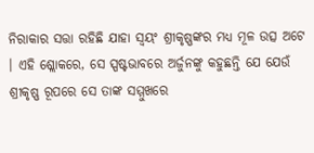ନିରାକାର ସତ୍ତା ରହିଛି ଯାହା ସ୍ୱୟଂ ଶ୍ରୀକୃଷ୍ଣଙ୍କର ମଧ୍ୟ ମୂଳ ଉତ୍ସ ଅଟେ । ଏହି ଶ୍ଲୋକରେ, ସେ ସ୍ପଷ୍ଟଭାବରେ ଅର୍ଜୁନଙ୍କୁ କହୁଛନ୍ତି ଯେ ଯେଉଁ ଶ୍ରୀକୃଷ୍ଣ ରୂପରେ ସେ ତାଙ୍କ ସମ୍ମୁଖରେ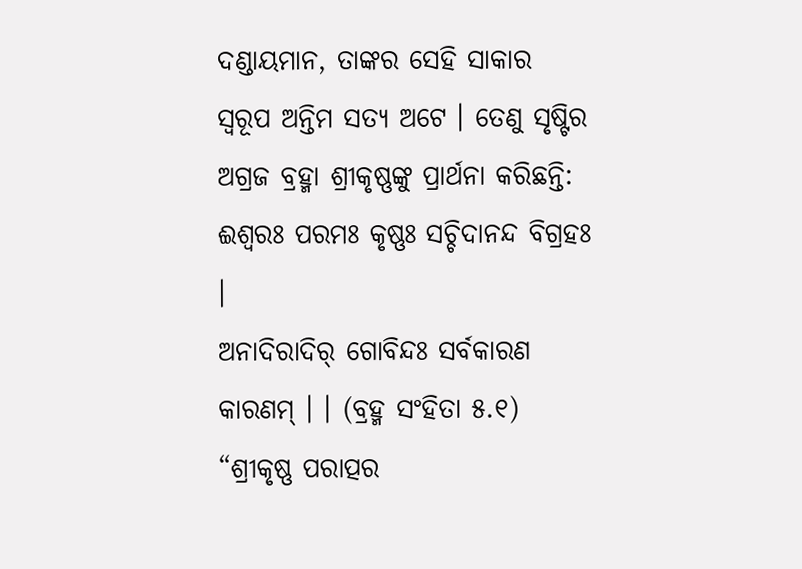ଦଣ୍ଡାୟମାନ, ତାଙ୍କର ସେହି ସାକାର ସ୍ୱରୂପ ଅନ୍ତିମ ସତ୍ୟ ଅଟେ । ତେଣୁ ସୃଷ୍ଟିର ଅଗ୍ରଜ ବ୍ରହ୍ମା ଶ୍ରୀକୃଷ୍ଣଙ୍କୁ ପ୍ରାର୍ଥନା କରିଛନ୍ତି:
ଈଶ୍ୱରଃ ପରମଃ କୃଷ୍ଣଃ ସଚ୍ଚିଦାନନ୍ଦ ବିଗ୍ରହଃ ।
ଅନାଦିରାଦିର୍ ଗୋବିନ୍ଦଃ ସର୍ବକାରଣ କାରଣମ୍ । । (ବ୍ରହ୍ମ ସଂହିତା ୫.୧)
“ଶ୍ରୀକୃଷ୍ଣ ପରାତ୍ପର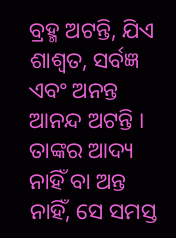ବ୍ରହ୍ମ ଅଟନ୍ତି, ଯିଏ ଶାଶ୍ୱତ, ସର୍ବଜ୍ଞ ଏବଂ ଅନନ୍ତ ଆନନ୍ଦ ଅଟନ୍ତି । ତାଙ୍କର ଆଦ୍ୟ ନାହିଁ ବା ଅନ୍ତ ନାହିଁ, ସେ ସମସ୍ତ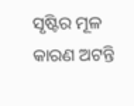ସୃଷ୍ଟିର ମୂଳ କାରଣ ଅଟନ୍ତି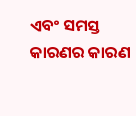ଏବଂ ସମସ୍ତ କାରଣର କାରଣ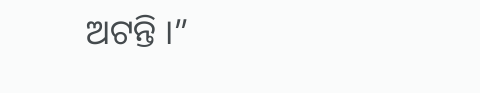ଅଟନ୍ତି ।”